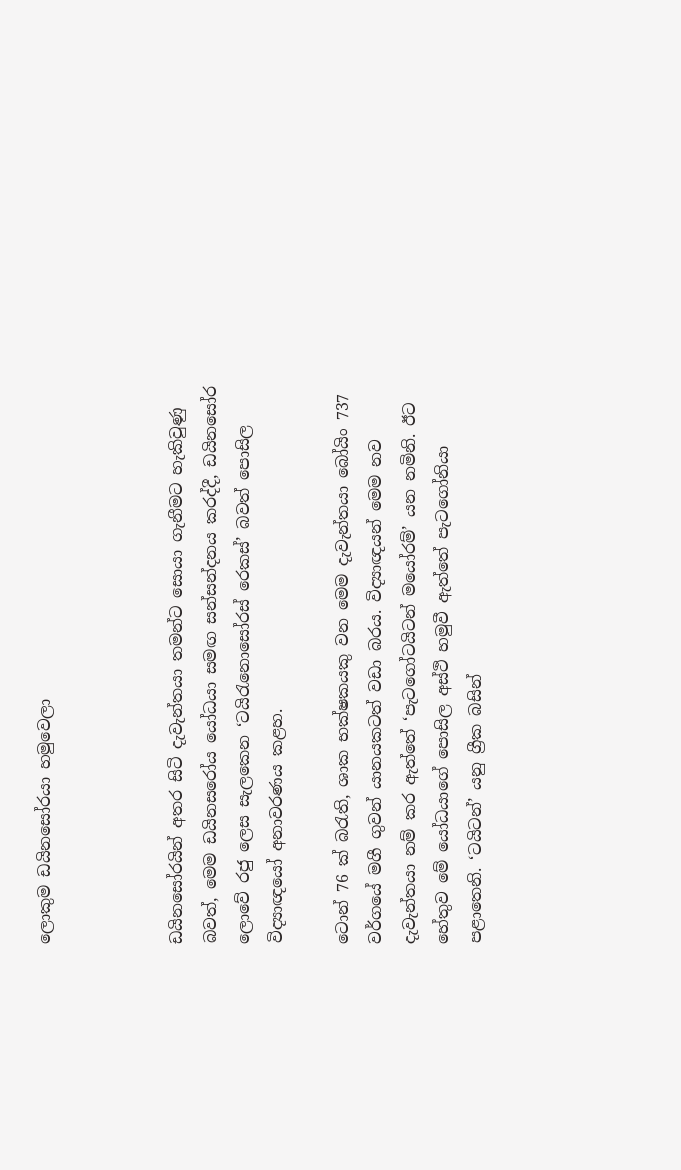ලොකුම ඩයිනසෝරයා හමුවෙලා



ඩයිනසෝරයින් අතර සිටි දැවැන්තයා තමන්ට සොයා ගැනීමට හැකිවුණු බවත්, මෙම ඩයිනසරෝය යෝධයා සමඟ සන්සන්දනය කරද්දී, ඩයිනසෝර ලොවේ රජු ලෙස සැලකෙන ‘ටයිරැනොසෝරස් රෙකස්’ බවත් පොසිල විද්‍යාඥයෝ අනාවරණය කළහ.

ටොන් 76 ක් බරැති, ශාක භක්ෂකයකු වන මෙම දැවැන්තයා බෝයිං 737 වර්ගයේ මගී ගුවන් යානයකටත් වඩා බරය. විද්‍යාඥයන් මෙම නව දැවැන්තයා නම් කර ඇත්තේ ‘පැටගෝටයිටන් මයෝරම්’ යන නමිනි. ඊට හේතුව මේ යෝධයාගේ පොසිල අස්ථි හමුවී ඇත්තේ පැටගෝනියා පළාතෙනි. ‘ටයිටන්’ යනු ග්‍රීක බසින්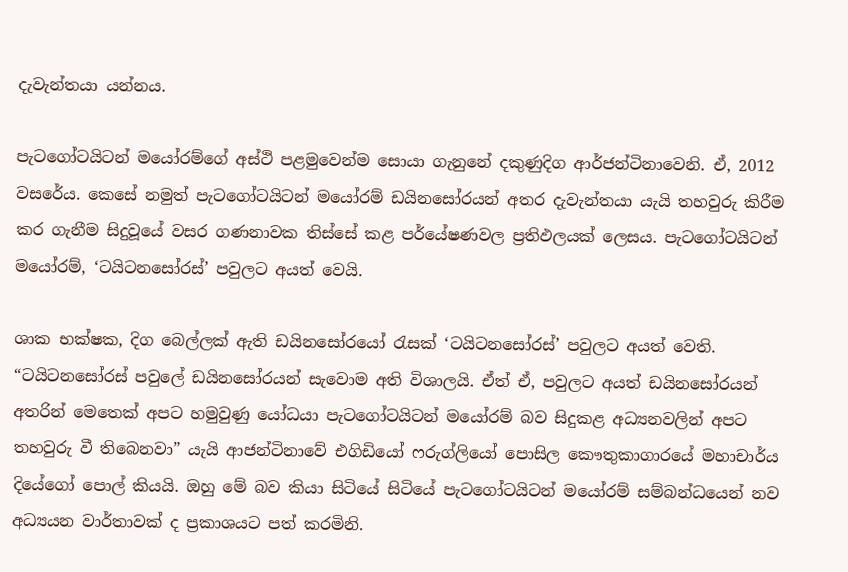දැවැන්තයා යන්නය.

පැටගෝටයිටන් මයෝරම්ගේ අස්ථි පළමුවෙන්ම සොයා ගැනුනේ දකුණුදිග ආර්ජන්ටිනාවෙනි. ඒ, 2012 වසරේය. කෙසේ නමුත් පැටගෝටයිටන් මයෝරම් ඩයිනසෝරයන් අතර දැවැන්තයා යැයි තහවුරු කිරීම කර ගැනීම සිදුවූයේ වසර ගණනාවක තිස්සේ කළ පර්යේෂණවල ප්‍රතිඵලයක් ලෙසය. පැටගෝටයිටන් මයෝරම්, ‘ටයිටනසෝරස්’ පවුලට අයත් වෙයි.

ශාක භක්ෂක, දිග බෙල්ලක් ඇති ඩයිනසෝරයෝ රැසක් ‘ටයිටනසෝරස්’ පවුලට අයත් වෙති. “ටයිටනසෝරස් පවුලේ ඩයිනසෝරයන් සැවොම අති විශාලයි. ඒත් ඒ, පවුලට අයත් ඩයිනසෝරයන් අතරින් මෙතෙක් අපට හමුවුණු යෝධයා පැටගෝටයිටන් මයෝරම් බව සිදුකළ අධ්‍යනවලින් අපට තහවුරු වී තිබෙනවා” යැයි ආජන්ටිනාවේ එගිඩියෝ ෆරුග්ලියෝ පොසිල කෞතුකාගාරයේ මහාචාර්ය දියේගෝ පොල් කියයි. ඔහු මේ බව කියා සිටියේ සිටියේ පැටගෝටයිටන් මයෝරම් සම්බන්ධයෙන් නව අධ්‍යයන වාර්තාවක් ද ප්‍රකාශයට පත් කරමිනි.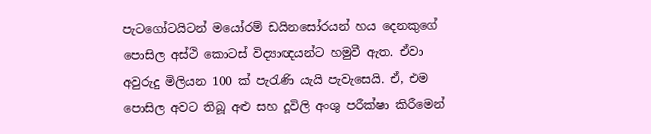පැටගෝටයිටන් මයෝරම් ඩයිනසෝරයන් හය දෙනකුගේ පොසිල අස්ථි කොටස් විද්‍යාඥයන්ට හමුවී ඇත. ඒවා අවුරුදු මිලියන 100 ක් පැරැණි යැයි පැවැසෙයි. ඒ, එම පොසිල අවට තිබූ අළු සහ දූවිලි අංශු පරීක්ෂා කිරීමෙන්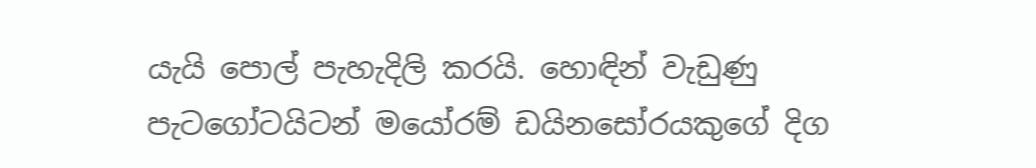යැයි පොල් පැහැදිලි කරයි. හොඳින් වැඩුණු පැටගෝටයිටන් මයෝරම් ඩයිනසෝරයකුගේ දිග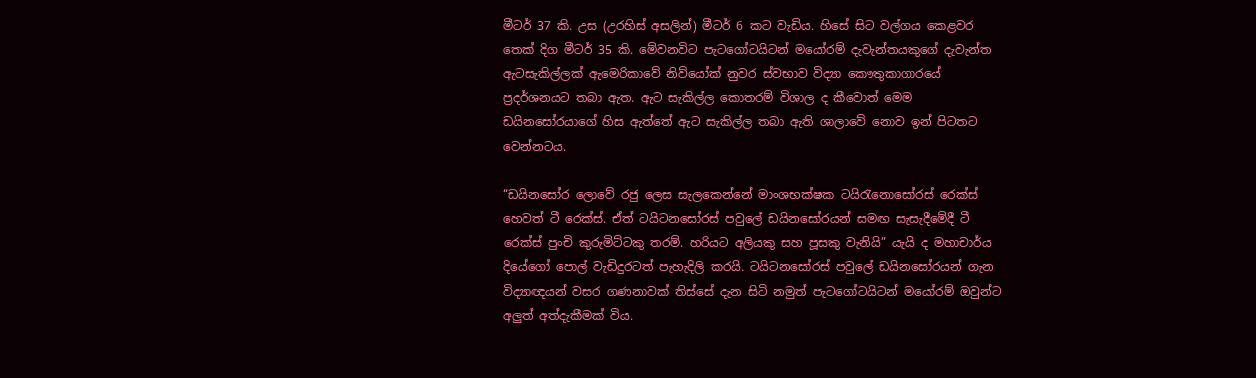මීටර් 37 කි. උස (උරහිස් අසලින්) මීටර් 6 කට වැඩිය. හිසේ සිට වල්ගය කෙළවර තෙක් දිග මීටර් 35 කි. මේවනවිට පැටගෝටයිටන් මයෝරම් දැවැන්තයකුගේ දැවැන්ත ඇටසැකිල්ලක් ඇමෙරිකාවේ නිව්යෝක් නුවර ස්වභාව විද්‍යා කෞතුකාගාරයේ ප්‍රදර්ශනයට තබා ඇත. ඇට සැකිල්ල කොතරම් විශාල ද කීවොත් මෙම ඩයිනසෝරයාගේ හිස ඇත්තේ ඇට සැකිල්ල තබා ඇති ශාලාවේ නොව ඉන් පිටතට වෙන්නටය.

“ඩයිනසෝර ලොවේ රජු ලෙස සැලකෙන්නේ මාංශභක්ෂක ටයිරැනොසෝරස් රෙක්ස් හෙවත් ටී රෙක්ස්. ඒත් ටයිටනසෝරස් පවුලේ ඩයිනසෝරයන් සමඟ සැසැදීමේදී ටී රෙක්ස් පුංචි කුරුමිට්ටකු තරම්. හරියට අලියකු සහ පූසකු වැනියි” යැයි ද මහාචාර්ය දියේගෝ පොල් වැඩිදුරටත් පැහැදිලි කරයි. ටයිටනසෝරස් පවුලේ ඩයිනසෝරයන් ගැන විද්‍යාඥයන් වසර ගණනාවක් තිස්සේ දැන සිටි නමුත් පැටගෝටයිටන් මයෝරම් ඔවුන්ට අලුත් අත්දැකීමක් විය.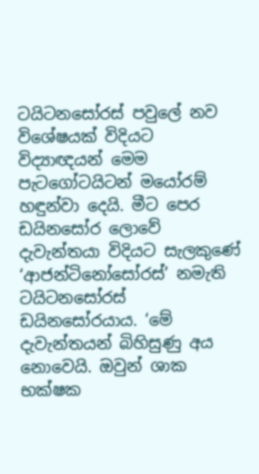ටයිටනසෝරස් පවුලේ නව විශේෂයක් විදියට විද්‍යාඥයන් මෙම පැටගෝටයිටන් මයෝරම් හඳුන්වා දෙයි. මීට පෙර ඩයිනසෝර ලොවේ දැවැන්තයා විදියට සැලකුණේ ‘ආජන්ටිනෝසෝරස්’ නමැති ටයිටනසෝරස් ඩයිනසෝරයාය. ‘මේ දැවැන්තයන් බිහිසුණු අය නොවෙයි. ඔවුන් ශාක භක්ෂක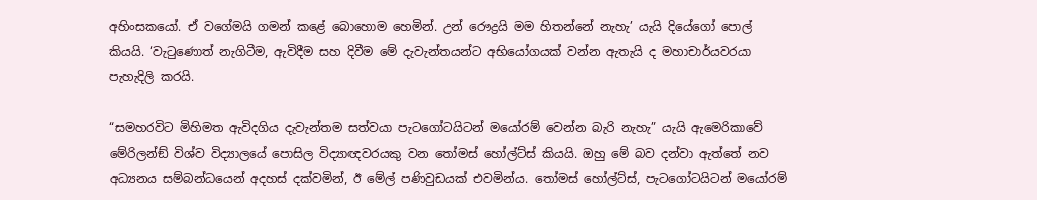අහිංසකයෝ. ඒ වගේමයි ගමන් කළේ බොහොම හෙමින්. උන් රෞද්‍රයි මම හිතන්නේ නැහැ’ යැයි දියේගෝ පොල් කියයි. ‘වැටුණොත් නැගිටීම, ඇවිදීම සහ දිවීම මේ දැවැන්තයන්ට අභියෝගයක් වන්න ඇතැයි ද මහාචාර්යවරයා පැහැදිලි කරයි.

“සමහරවිට මිහිමත ඇවිදගිය දැවැන්තම සත්වයා පැටගෝටයිටන් මයෝරම් වෙන්න බැරි නැහැ” යැයි ඇමෙරිකාවේ මේරිලන්ඞ් විශ්ව විද්‍යාලයේ පොසිල විද්‍යාඥවරයකු වන තෝමස් හෝල්ට්ස් කියයි. ඔහු මේ බව දන්වා ඇත්තේ නව අධ්‍යනය සම්බන්ධයෙන් අදහස් දක්වමින්, ඊ මේල් පණිවුඩයක් එවමින්ය. තෝමස් හෝල්ට්ස්, පැටගෝටයිටන් මයෝරම්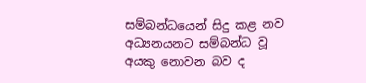සම්බන්ධයෙන් සිදු කළ නව අධ්‍යනයනට සම්බන්ධ වූ අයකු නොවන බව ද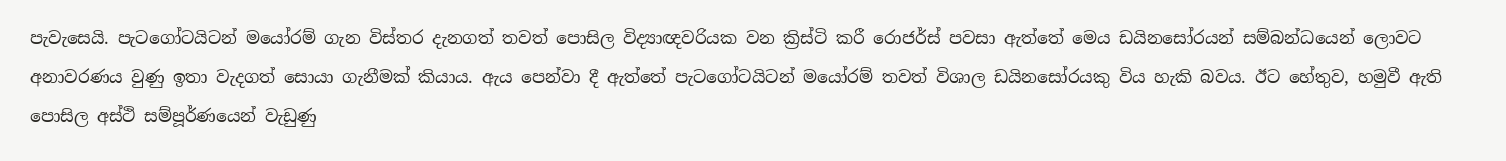පැවැසෙයි. පැටගෝටයිටන් මයෝරම් ගැන විස්තර දැනගත් තවත් පොසිල විද්‍යාඥවරියක වන ක්‍රිස්ටි කරී රොජර්ස් පවසා ඇත්තේ මෙය ඩයිනසෝරයන් සම්බන්ධයෙන් ලොවට අනාවරණය වුණු ඉතා වැදගත් සොයා ගැනීමක් කියාය. ඇය පෙන්වා දී ඇත්තේ පැටගෝටයිටන් මයෝරම් තවත් විශාල ඩයිනසෝරයකු විය හැකි බවය. ඊට හේතුව, හමුවී ඇති පොසිල අස්ථි සම්පූර්ණයෙන් වැඩුණු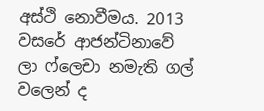අස්ථි නොවීමය. 2013 වසරේ ආජන්ටිනාවේ ලා ෆ්ලෙචා නමැති ගල් වලෙන් ද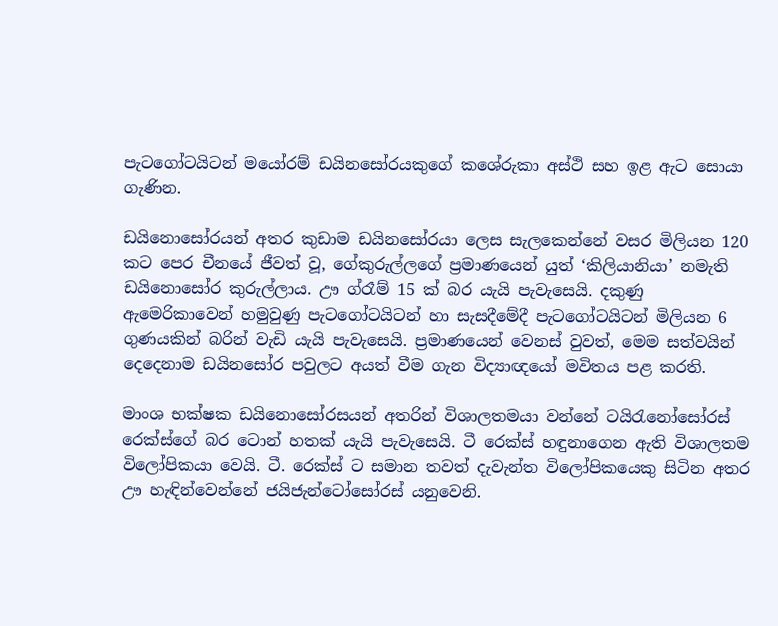පැටගෝටයිටන් මයෝරම් ඩයිනසෝරයකුගේ කශේරුකා අස්ථි සහ ඉළ ඇට සොයා ගැණින.

ඩයිනොසෝරයන් අතර කුඩාම ඩයිනසෝරයා ලෙස සැලකෙන්නේ වසර මිලියන 120 කට පෙර චීනයේ ජීවත් වූ, ගේකුරුල්ලගේ ප්‍රමාණයෙන් යුත් ‘කිලියානියා’ නමැති ඩයිනොසෝර කුරුල්ලාය. ඌ ග්රෑම් 15 ක් බර යැයි පැවැසෙයි. දකුණු ඇමෙරිකාවෙන් හමුවුණු පැටගෝටයිටන් හා සැසදීමේදී පැටගෝටයිටන් මිලියන 6 ගුණයකින් බරින් වැඩි යැයි පැවැසෙයි. ප්‍රමාණයෙන් වෙනස් වුවත්, මෙම සත්වයින් දෙදෙනාම ඩයිනසෝර පවුලට අයත් වීම ගැන විද්‍යාඥයෝ මවිතය පළ කරති.

මාංශ භක්ෂක ඩයිනොසෝරසයන් අතරින් විශාලතමයා වන්නේ ටයිරැනෝසෝරස් රෙක්ස්ගේ බර ටොන් හතක් යැයි පැවැසෙයි. ටී රෙක්ස් හඳුනාගෙන ඇති විශාලතම විලෝපිකයා වෙයි. ටී. රෙක්ස් ට සමාන තවත් දැවැන්ත විලෝපිකයෙකු සිටින අතර ඌ හැඳින්වෙන්නේ ජයිජැන්ටෝසෝරස් යනුවෙනි.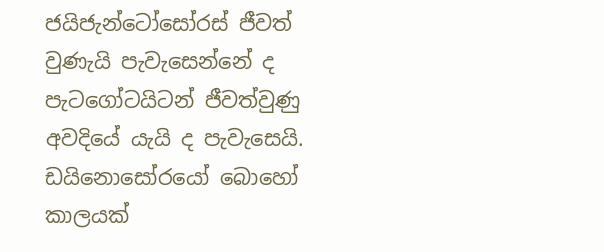ජයිජැන්ටෝසෝරස් ජීවත් වුණැයි පැවැසෙන්නේ ද පැටගෝටයිටන් ජීවත්වුණු අවදියේ යැයි ද පැවැසෙයි. ඩයිනොසෝරයෝ බොහෝ කාලයක්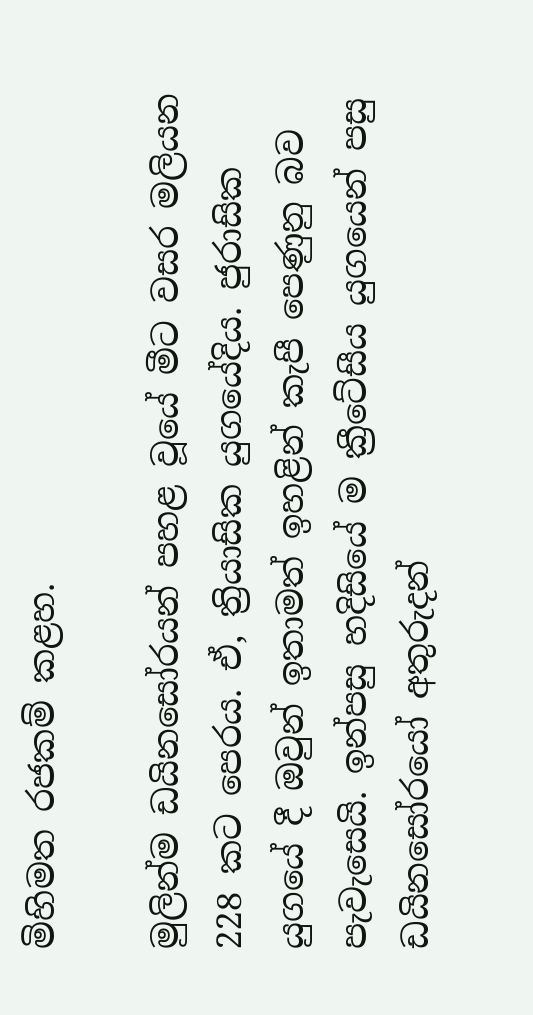මිහිමත රජකම් කළහ.

මුලින්ම ඩයිනසෝරයන් පහළ වූයේ මීට වසර මලියන 228 කට පෙරය. ඒ, ත්‍රියාසික යුගයේදිය. ජුරාසික යුගයේ දී ඔවුන් ඉතාමත් ඉහළින් කැපී පෙණුනු බව පැවැසෙයි. ඉන්පසු හදිසියේ ම ක්‍රීටේසීය යුගයෙන් පසු ඩයිනසෝරයෝ අතුරුදන්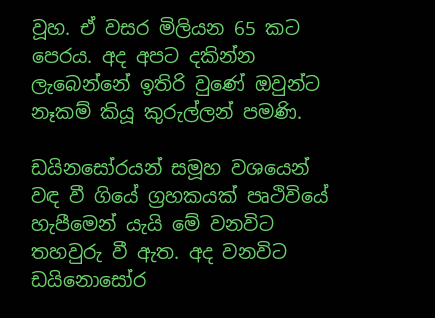වූහ. ඒ වසර මිලියන 65 කට පෙරය. අද අපට දකින්න ලැබෙන්නේ ඉතිරි වුණේ ඔවුන්ට නෑකම් කියූ කුරුල්ලන් පමණි.

ඩයිනසෝරයන් සමූහ වශයෙන් වඳ වී ගියේ ග්‍රහකයක් පෘථිවියේ හැපීමෙන් යැයි මේ වනවිට තහවුරු වී ඇත. අද වනවිට ඩයිනොසෝර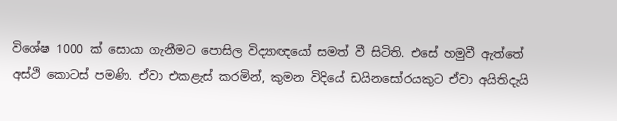විශේෂ 1000 ක් සොයා ගැනීමට පොසිල විද්‍යාඥයෝ සමත් වී සිටිති. එසේ හමුවී ඇත්තේ අස්ථි කොටස් පමණි. ඒවා එකළැස් කරමින්, කුමන විදියේ ඩයිනසෝරයකුට ඒවා අයිතිදැයි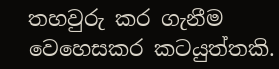තහවුරු කර ගැනීම වෙහෙසකර කටයුත්තකි.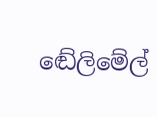ඬේලිමේල්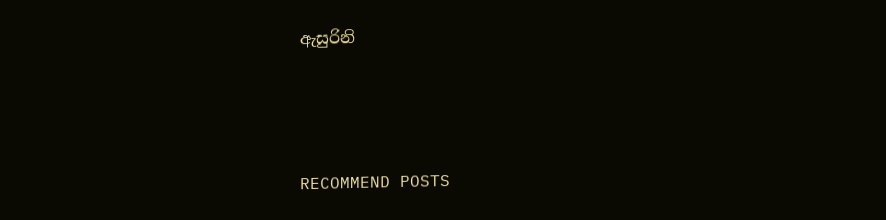ඇසුරිනි




RECOMMEND POSTS